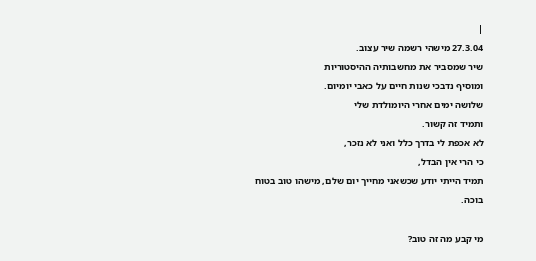|
27.3.04 מישהי רשמה שיר עצוב.
שיר שמסביר את מחשבותיה ההיסטוריות
ומוסיף נדבכי שנות חיים על כאבי יומיום.
שלושה ימים אחרי היומולדת שלי
ותמיד זה קשור.
לא אכפת לי בדרך כלל ואני לא נזכר,
כי הרי אין הבדל,
תמיד הייתי יודע שכשאני מחייך יום שלם, מישהו טוב בטוח בוכה.

מי קבע מה זה טוב?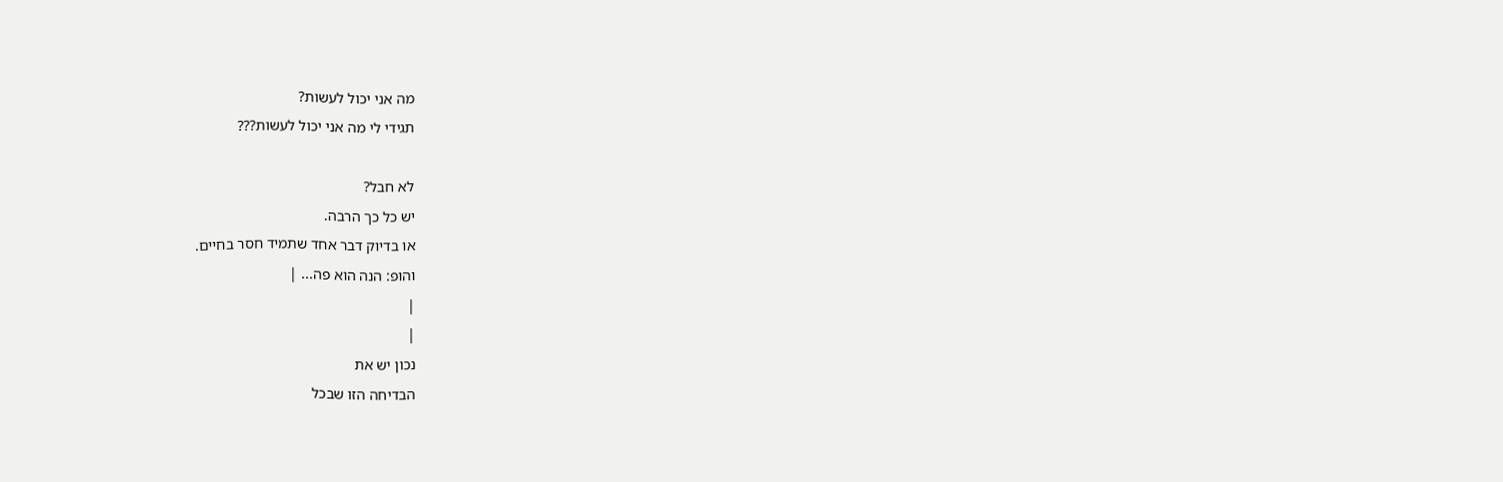מה אני יכול לעשות?
תגידי לי מה אני יכול לעשות???

לא חבל?
יש כל כך הרבה.
או בדיוק דבר אחד שתמיד חסר בחיים.
והופ: הנה הוא פה... |
|
|
נכון יש את
הבדיחה הזו שבכל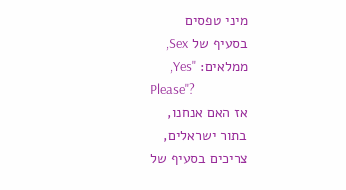מיני טפסים
בסעיף של Sex,
ממלאים: "Yes,
Please"?
אז האם אנחנו,
בתור ישראלים,
צריכים בסעיף של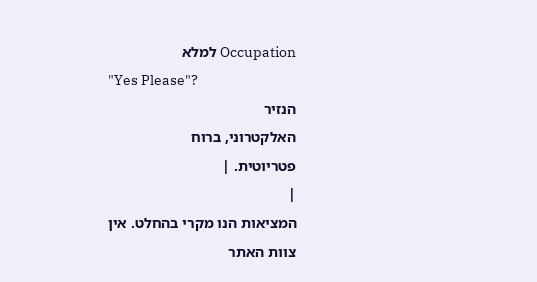Occupation למלא
"Yes Please"?
הנזיר
האלקטרוני, ברוח
פטריוטית. |
|
המציאות הנו מקרי בהחלט. אין צוות האתר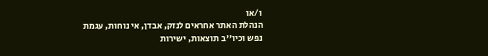ו/או
הנהלת האתר אחראים לנזק, אבדן, אי נוחות, עגמת
נפש וכיו''ב תוצאות, ישירות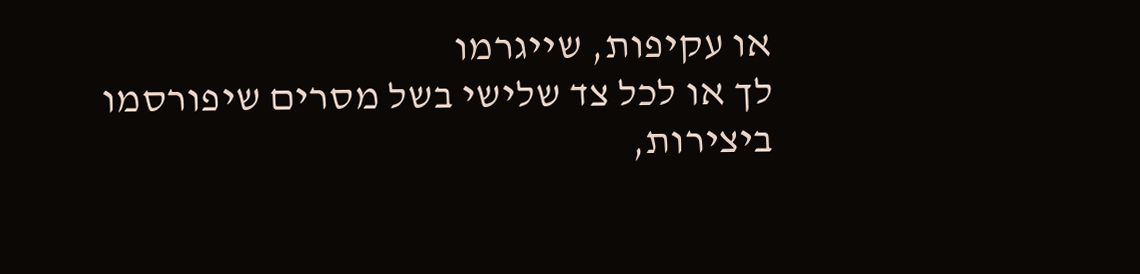או עקיפות, שייגרמו
לך או לכל צד שלישי בשל מסרים שיפורסמו
ביצירות,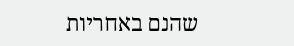שהנם באחריות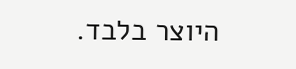היוצר בלבד.